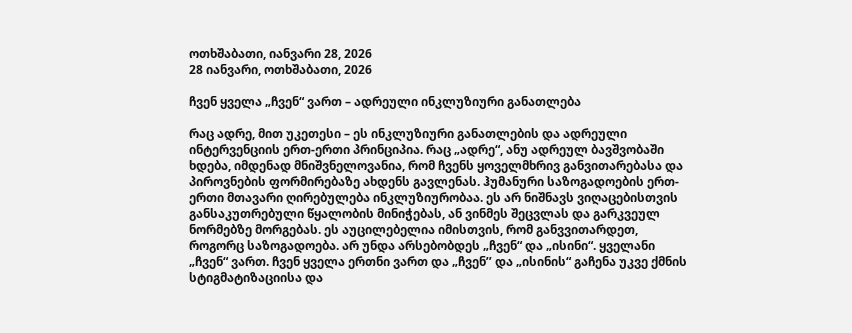ოთხშაბათი, იანვარი 28, 2026
28 იანვარი, ოთხშაბათი, 2026

ჩვენ ყველა „ჩვენ“ ვართ – ადრეული ინკლუზიური განათლება

რაც ადრე, მით უკეთესი – ეს ინკლუზიური განათლების და ადრეული ინტერვენციის ერთ-ერთი პრინციპია. რაც „ადრე“, ანუ ადრეულ ბავშვობაში ხდება, იმდენად მნიშვნელოვანია, რომ ჩვენს ყოველმხრივ განვითარებასა და პიროვნების ფორმირებაზე ახდენს გავლენას. ჰუმანური საზოგადოების ერთ-ერთი მთავარი ღირებულება ინკლუზიურობაა. ეს არ ნიშნავს ვიღაცებისთვის განსაკუთრებული წყალობის მინიჭებას, ან ვინმეს შეცვლას და გარკვეულ ნორმებზე მორგებას. ეს აუცილებელია იმისთვის, რომ განვვითარდეთ, როგორც საზოგადოება. არ უნდა არსებობდეს „ჩვენ“ და „ისინი“. ყველანი „ჩვენ“ ვართ. ჩვენ ყველა ერთნი ვართ და „ჩვენ’’ და „ისინის“ გაჩენა უკვე ქმნის სტიგმატიზაციისა და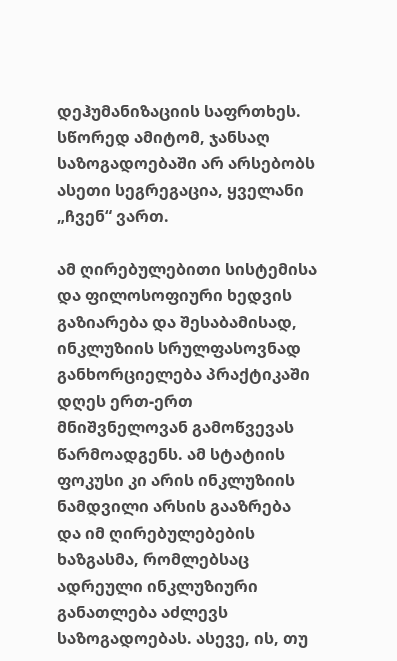დეჰუმანიზაციის საფრთხეს. სწორედ ამიტომ, ჯანსაღ საზოგადოებაში არ არსებობს ასეთი სეგრეგაცია, ყველანი „ჩვენ“ ვართ.

ამ ღირებულებითი სისტემისა და ფილოსოფიური ხედვის გაზიარება და შესაბამისად, ინკლუზიის სრულფასოვნად განხორციელება პრაქტიკაში დღეს ერთ-ერთ მნიშვნელოვან გამოწვევას წარმოადგენს. ამ სტატიის ფოკუსი კი არის ინკლუზიის ნამდვილი არსის გააზრება და იმ ღირებულებების ხაზგასმა, რომლებსაც ადრეული ინკლუზიური განათლება აძლევს საზოგადოებას. ასევე, ის, თუ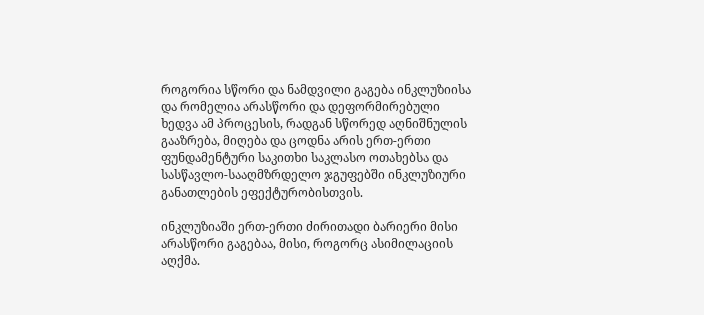როგორია სწორი და ნამდვილი გაგება ინკლუზიისა და რომელია არასწორი და დეფორმირებული ხედვა ამ პროცესის, რადგან სწორედ აღნიშნულის გააზრება, მიღება და ცოდნა არის ერთ-ერთი ფუნდამენტური საკითხი საკლასო ოთახებსა და სასწავლო-სააღმზრდელო ჯგუფებში ინკლუზიური განათლების ეფექტურობისთვის.

ინკლუზიაში ერთ-ერთი ძირითადი ბარიერი მისი არასწორი გაგებაა, მისი, როგორც ასიმილაციის აღქმა.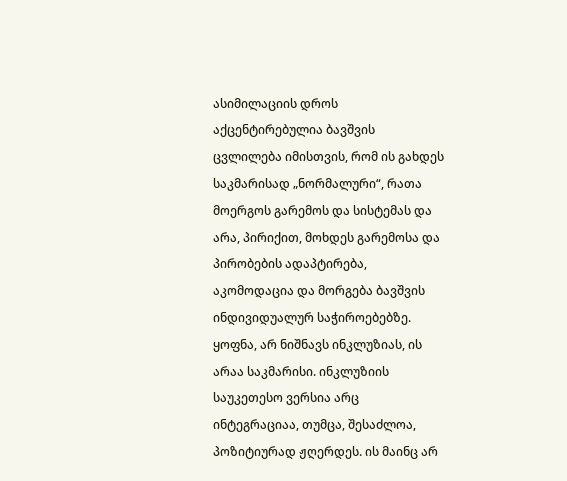ასიმილაციის დროს აქცენტირებულია ბავშვის ცვლილება იმისთვის, რომ ის გახდეს საკმარისად „ნორმალური“, რათა მოერგოს გარემოს და სისტემას და არა, პირიქით, მოხდეს გარემოსა და პირობების ადაპტირება, აკომოდაცია და მორგება ბავშვის ინდივიდუალურ საჭიროებებზე. ყოფნა, არ ნიშნავს ინკლუზიას, ის არაა საკმარისი. ინკლუზიის საუკეთესო ვერსია არც ინტეგრაციაა, თუმცა, შესაძლოა, პოზიტიურად ჟღერდეს. ის მაინც არ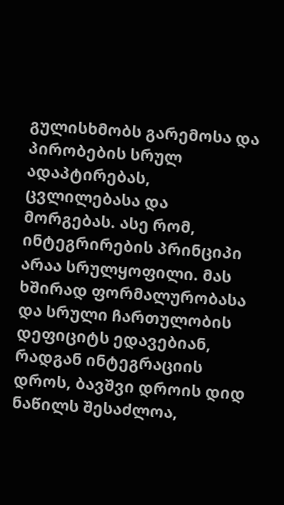გულისხმობს გარემოსა და პირობების სრულ ადაპტირებას, ცვლილებასა და მორგებას. ასე რომ, ინტეგრირების პრინციპი არაა სრულყოფილი. მას ხშირად ფორმალურობასა და სრული ჩართულობის დეფიციტს ედავებიან, რადგან ინტეგრაციის დროს, ბავშვი დროის დიდ ნაწილს შესაძლოა,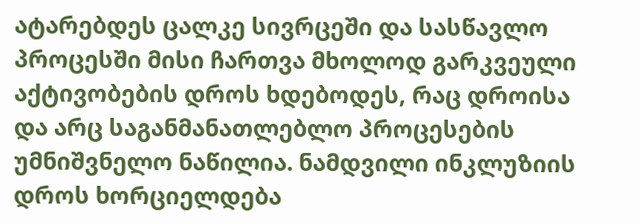ატარებდეს ცალკე სივრცეში და სასწავლო პროცესში მისი ჩართვა მხოლოდ გარკვეული აქტივობების დროს ხდებოდეს, რაც დროისა და არც საგანმანათლებლო პროცესების უმნიშვნელო ნაწილია. ნამდვილი ინკლუზიის დროს ხორციელდება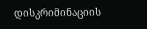დისკრიმინაციის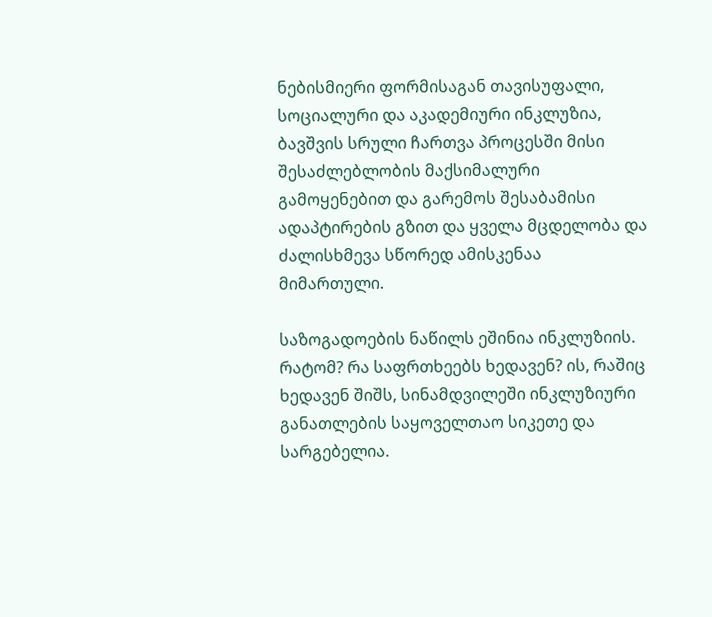ნებისმიერი ფორმისაგან თავისუფალი, სოციალური და აკადემიური ინკლუზია, ბავშვის სრული ჩართვა პროცესში მისი შესაძლებლობის მაქსიმალური გამოყენებით და გარემოს შესაბამისი ადაპტირების გზით და ყველა მცდელობა და ძალისხმევა სწორედ ამისკენაა მიმართული.

საზოგადოების ნაწილს ეშინია ინკლუზიის. რატომ? რა საფრთხეებს ხედავენ? ის, რაშიც ხედავენ შიშს, სინამდვილეში ინკლუზიური განათლების საყოველთაო სიკეთე და სარგებელია.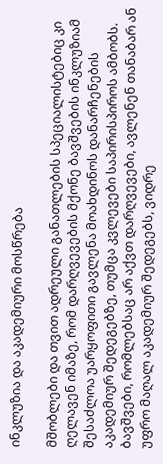ინკლუზია და აკადემიური მოსწრება

მშობლები და თვით ადრეული განათლების სპეციალისტებიც კი ღელავენ იმაზე, რომ დარღვევების მქონე ბავშვების ინკლუზიამ შესაძლოა უარყოფითი გავლენა მოახდინოს დანარჩენების აკადემიურ შედეგებზე, თუმცა კვლევები საპირისპიროს ამბობს. ბავშვები, რომლებსაც არ აქვთ დარღვევები, ავლენენ თანაბარ ან უფრო მაღალ აკადემიურ შედეგებს, ვიდრე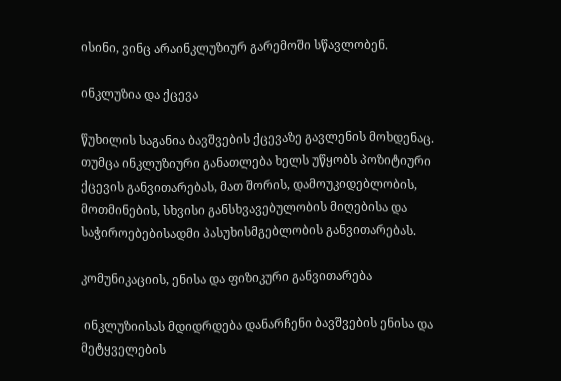ისინი, ვინც არაინკლუზიურ გარემოში სწავლობენ.

ინკლუზია და ქცევა

წუხილის საგანია ბავშვების ქცევაზე გავლენის მოხდენაც. თუმცა ინკლუზიური განათლება ხელს უწყობს პოზიტიური ქცევის განვითარებას, მათ შორის, დამოუკიდებლობის, მოთმინების, სხვისი განსხვავებულობის მიღებისა და საჭიროებებისადმი პასუხისმგებლობის განვითარებას.

კომუნიკაციის, ენისა და ფიზიკური განვითარება

 ინკლუზიისას მდიდრდება დანარჩენი ბავშვების ენისა და მეტყველების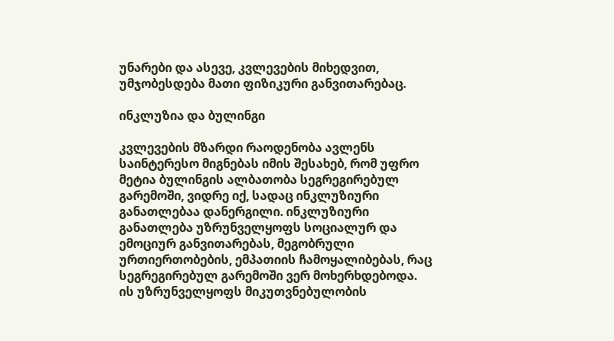უნარები და ასევე, კვლევების მიხედვით, უმჯობესდება მათი ფიზიკური განვითარებაც.

ინკლუზია და ბულინგი

კვლევების მზარდი რაოდენობა ავლენს საინტერესო მიგნებას იმის შესახებ, რომ უფრო მეტია ბულინგის ალბათობა სეგრეგირებულ გარემოში, ვიდრე იქ, სადაც ინკლუზიური განათლებაა დანერგილი. ინკლუზიური განათლება უზრუნველყოფს სოციალურ და ემოციურ განვითარებას, მეგობრული ურთიერთობების, ემპათიის ჩამოყალიბებას, რაც სეგრეგირებულ გარემოში ვერ მოხერხდებოდა. ის უზრუნველყოფს მიკუთვნებულობის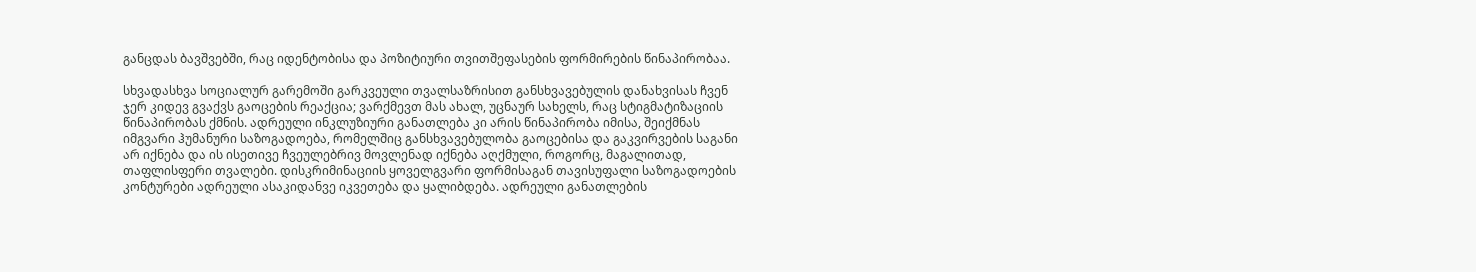განცდას ბავშვებში, რაც იდენტობისა და პოზიტიური თვითშეფასების ფორმირების წინაპირობაა.

სხვადასხვა სოციალურ გარემოში გარკვეული თვალსაზრისით განსხვავებულის დანახვისას ჩვენ ჯერ კიდევ გვაქვს გაოცების რეაქცია; ვარქმევთ მას ახალ, უცნაურ სახელს, რაც სტიგმატიზაციის წინაპირობას ქმნის. ადრეული ინკლუზიური განათლება კი არის წინაპირობა იმისა, შეიქმნას იმგვარი ჰუმანური საზოგადოება, რომელშიც განსხვავებულობა გაოცებისა და გაკვირვების საგანი არ იქნება და ის ისეთივე ჩვეულებრივ მოვლენად იქნება აღქმული, როგორც, მაგალითად, თაფლისფერი თვალები. დისკრიმინაციის ყოველგვარი ფორმისაგან თავისუფალი საზოგადოების კონტურები ადრეული ასაკიდანვე იკვეთება და ყალიბდება. ადრეული განათლების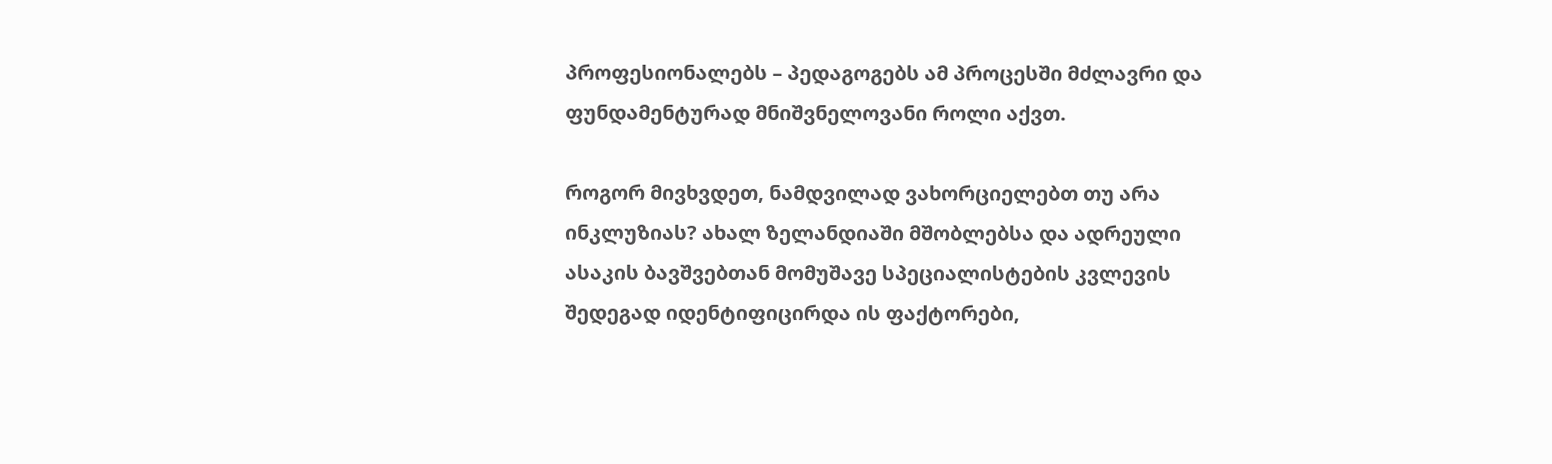პროფესიონალებს – პედაგოგებს ამ პროცესში მძლავრი და ფუნდამენტურად მნიშვნელოვანი როლი აქვთ.

როგორ მივხვდეთ, ნამდვილად ვახორციელებთ თუ არა ინკლუზიას? ახალ ზელანდიაში მშობლებსა და ადრეული ასაკის ბავშვებთან მომუშავე სპეციალისტების კვლევის შედეგად იდენტიფიცირდა ის ფაქტორები,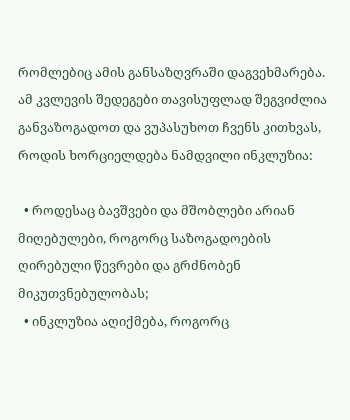რომლებიც ამის განსაზღვრაში დაგვეხმარება. ამ კვლევის შედეგები თავისუფლად შეგვიძლია განვაზოგადოთ და ვუპასუხოთ ჩვენს კითხვას, როდის ხორციელდება ნამდვილი ინკლუზია:

  • როდესაც ბავშვები და მშობლები არიან მიღებულები, როგორც საზოგადოების ღირებული წევრები და გრძნობენ მიკუთვნებულობას;
  • ინკლუზია აღიქმება, როგორც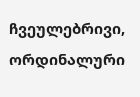ჩვეულებრივი, ორდინალური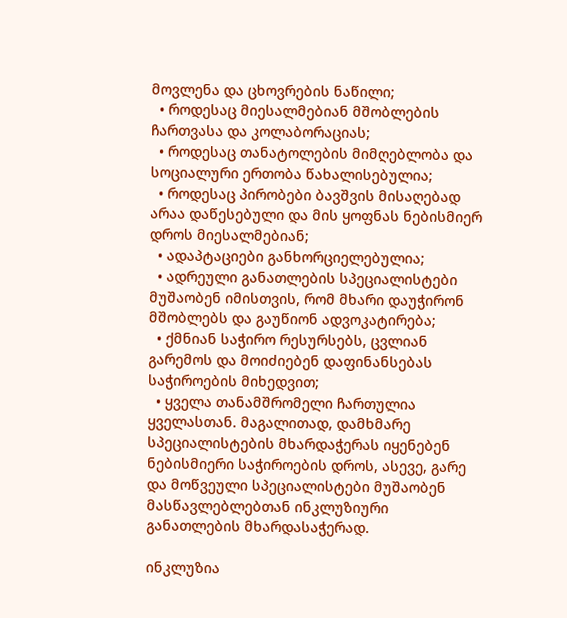მოვლენა და ცხოვრების ნაწილი;
  • როდესაც მიესალმებიან მშობლების ჩართვასა და კოლაბორაციას;
  • როდესაც თანატოლების მიმღებლობა და სოციალური ერთობა წახალისებულია;
  • როდესაც პირობები ბავშვის მისაღებად არაა დაწესებული და მის ყოფნას ნებისმიერ დროს მიესალმებიან;
  • ადაპტაციები განხორციელებულია;
  • ადრეული განათლების სპეციალისტები მუშაობენ იმისთვის, რომ მხარი დაუჭირონ მშობლებს და გაუწიონ ადვოკატირება;
  • ქმნიან საჭირო რესურსებს, ცვლიან გარემოს და მოიძიებენ დაფინანსებას საჭიროების მიხედვით;
  • ყველა თანამშრომელი ჩართულია ყველასთან. მაგალითად, დამხმარე სპეციალისტების მხარდაჭერას იყენებენ ნებისმიერი საჭიროების დროს, ასევე, გარე და მოწვეული სპეციალისტები მუშაობენ მასწავლებლებთან ინკლუზიური განათლების მხარდასაჭერად.

ინკლუზია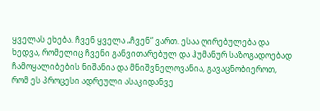ყველას ეხება. ჩვენ ყველა „ჩვენ“ ვართ. ესაა ღირებულება და ხედვა, რომელიც ჩვენი განვითარებულ და ჰუმანურ საზოგადოებად ჩამოყალიბების ნიშანია და მნიშვნელოვანია, გავაცნობიეროთ, რომ ეს პროცესი ადრეული ასაკიდანვე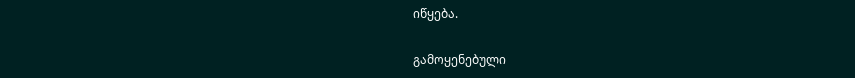იწყება.

გამოყენებული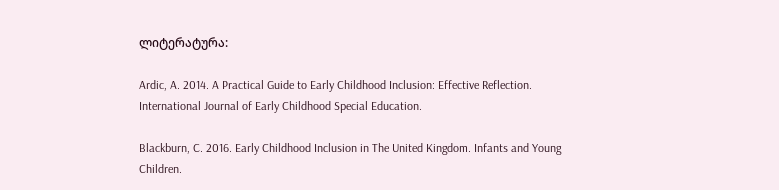ლიტერატურა:

Ardic, A. 2014. A Practical Guide to Early Childhood Inclusion: Effective Reflection. International Journal of Early Childhood Special Education.

Blackburn, C. 2016. Early Childhood Inclusion in The United Kingdom. Infants and Young Children.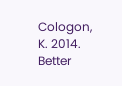Cologon, K. 2014. Better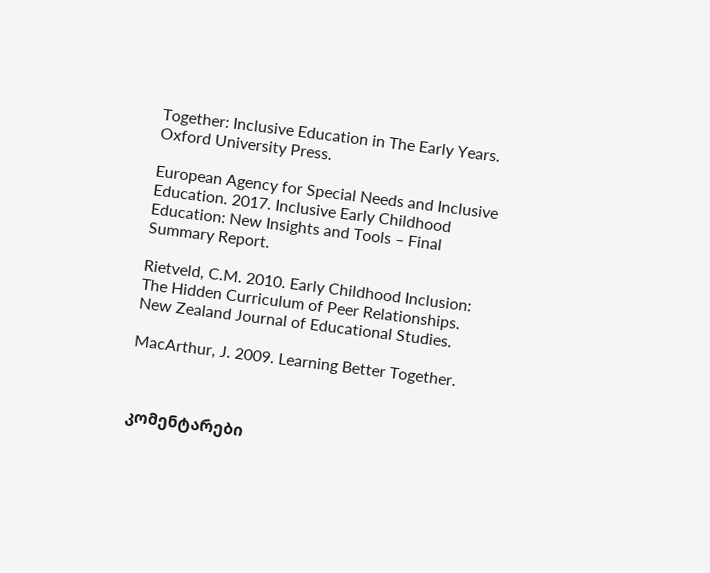Together: Inclusive Education in The Early Years. Oxford University Press.

European Agency for Special Needs and Inclusive Education. 2017. Inclusive Early Childhood Education: New Insights and Tools – Final Summary Report.

Rietveld, C.M. 2010. Early Childhood Inclusion: The Hidden Curriculum of Peer Relationships. New Zealand Journal of Educational Studies.

MacArthur, J. 2009. Learning Better Together.



კომენტარები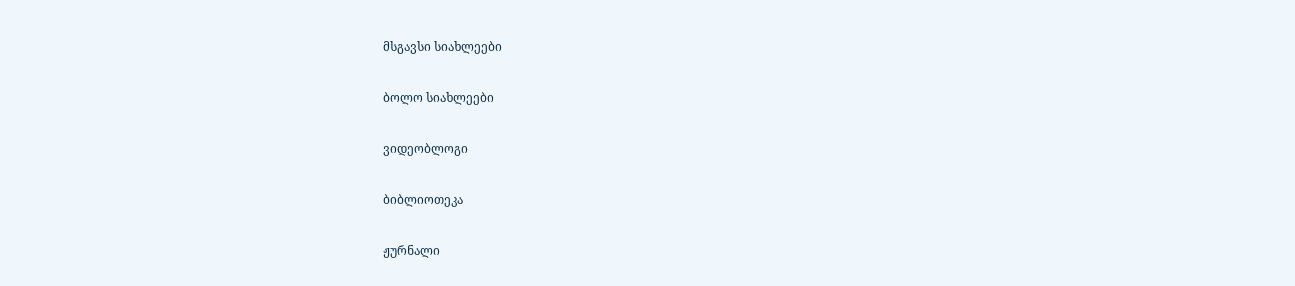მსგავსი სიახლეები

ბოლო სიახლეები

ვიდეობლოგი

ბიბლიოთეკა

ჟურნალი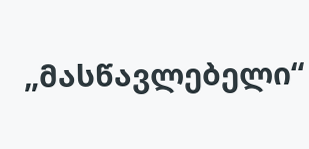„მასწავლებელი“